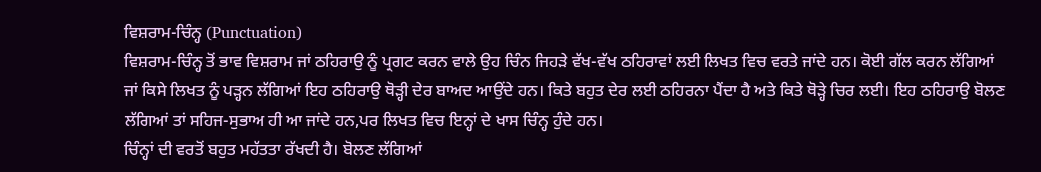ਵਿਸ਼ਰਾਮ-ਚਿੰਨ੍ਹ (Punctuation)
ਵਿਸ਼ਰਾਮ-ਚਿੰਨ੍ਹ ਤੋਂ ਭਾਵ ਵਿਸ਼ਰਾਮ ਜਾਂ ਠਹਿਰਾਉ ਨੂੰ ਪ੍ਰਗਟ ਕਰਨ ਵਾਲੇ ਉਹ ਚਿੰਨ ਜਿਹੜੇ ਵੱਖ-ਵੱਖ ਠਹਿਰਾਵਾਂ ਲਈ ਲਿਖਤ ਵਿਚ ਵਰਤੇ ਜਾਂਦੇ ਹਨ। ਕੋਈ ਗੱਲ ਕਰਨ ਲੱਗਿਆਂ ਜਾਂ ਕਿਸੇ ਲਿਖਤ ਨੂੰ ਪੜ੍ਹਨ ਲੱਗਿਆਂ ਇਹ ਠਹਿਰਾਉ ਥੋੜ੍ਹੀ ਦੇਰ ਬਾਅਦ ਆਉਂਦੇ ਹਨ। ਕਿਤੇ ਬਹੁਤ ਦੇਰ ਲਈ ਠਹਿਰਨਾ ਪੈਂਦਾ ਹੈ ਅਤੇ ਕਿਤੇ ਥੋੜ੍ਹੇ ਚਿਰ ਲਈ। ਇਹ ਠਹਿਰਾਉ ਬੋਲਣ ਲੱਗਿਆਂ ਤਾਂ ਸਹਿਜ-ਸੁਭਾਅ ਹੀ ਆ ਜਾਂਦੇ ਹਨ,ਪਰ ਲਿਖਤ ਵਿਚ ਇਨ੍ਹਾਂ ਦੇ ਖਾਸ ਚਿੰਨ੍ਹ ਹੁੰਦੇ ਹਨ।
ਚਿੰਨ੍ਹਾਂ ਦੀ ਵਰਤੋਂ ਬਹੁਤ ਮਹੱਤਤਾ ਰੱਖਦੀ ਹੈ। ਬੋਲਣ ਲੱਗਿਆਂ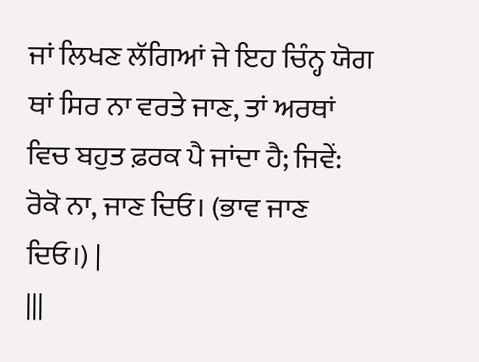ਜਾਂ ਲਿਖਣ ਲੱਗਿਆਂ ਜੇ ਇਹ ਚਿੰਨ੍ਹ ਯੋਗ ਥਾਂ ਸਿਰ ਨਾ ਵਰਤੇ ਜਾਣ, ਤਾਂ ਅਰਥਾਂ ਵਿਚ ਬਹੁਤ ਫ਼ਰਕ ਪੈ ਜਾਂਦਾ ਹੈ; ਜਿਵੇਂ: ਰੋਕੋ ਨਾ, ਜਾਣ ਦਿਓ। (ਭਾਵ ਜਾਣ ਦਿਓ।) |
|||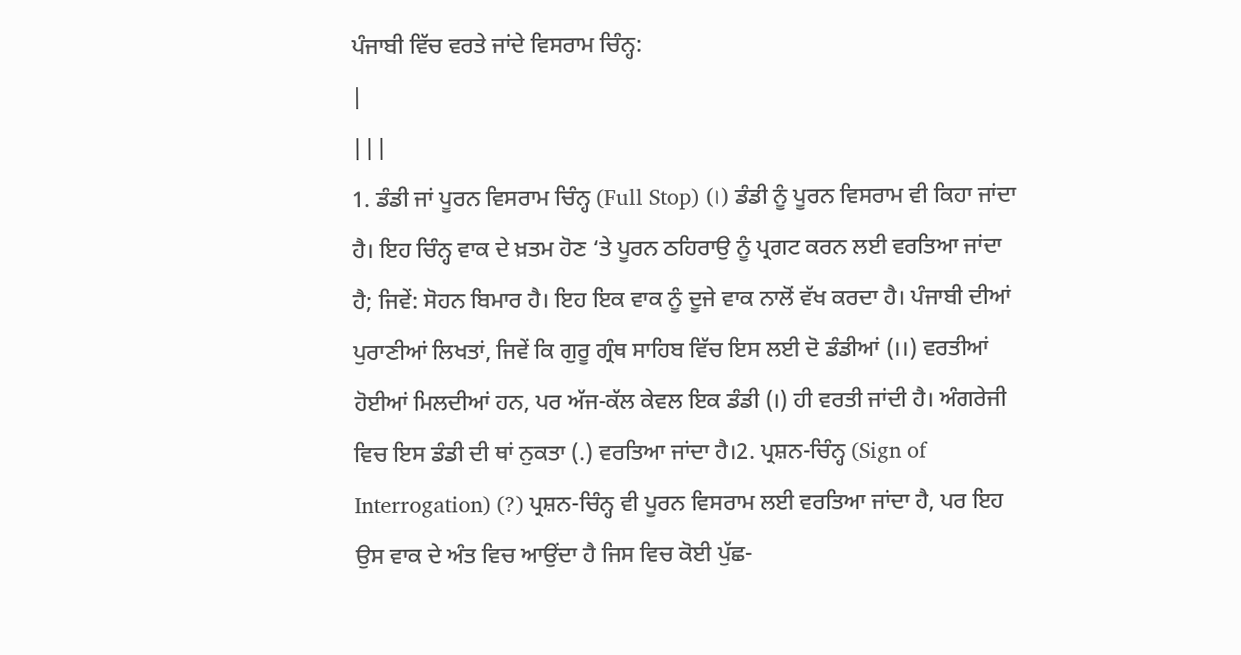ਪੰਜਾਬੀ ਵਿੱਚ ਵਰਤੇ ਜਾਂਦੇ ਵਿਸਰਾਮ ਚਿੰਨ੍ਹ:
|
|||
1. ਡੰਡੀ ਜਾਂ ਪੂਰਨ ਵਿਸਰਾਮ ਚਿੰਨ੍ਹ (Full Stop) (।) ਡੰਡੀ ਨੂੰ ਪੂਰਨ ਵਿਸਰਾਮ ਵੀ ਕਿਹਾ ਜਾਂਦਾ ਹੈ। ਇਹ ਚਿੰਨ੍ਹ ਵਾਕ ਦੇ ਖ਼ਤਮ ਹੋਣ ‘ਤੇ ਪੂਰਨ ਠਹਿਰਾਉ ਨੂੰ ਪ੍ਰਗਟ ਕਰਨ ਲਈ ਵਰਤਿਆ ਜਾਂਦਾ ਹੈ; ਜਿਵੇਂ: ਸੋਹਨ ਬਿਮਾਰ ਹੈ। ਇਹ ਇਕ ਵਾਕ ਨੂੰ ਦੂਜੇ ਵਾਕ ਨਾਲੋਂ ਵੱਖ ਕਰਦਾ ਹੈ। ਪੰਜਾਬੀ ਦੀਆਂ ਪੁਰਾਣੀਆਂ ਲਿਖਤਾਂ, ਜਿਵੇਂ ਕਿ ਗੁਰੂ ਗ੍ਰੰਥ ਸਾਹਿਬ ਵਿੱਚ ਇਸ ਲਈ ਦੋ ਡੰਡੀਆਂ (।।) ਵਰਤੀਆਂ ਹੋਈਆਂ ਮਿਲਦੀਆਂ ਹਨ, ਪਰ ਅੱਜ-ਕੱਲ ਕੇਵਲ ਇਕ ਡੰਡੀ (।) ਹੀ ਵਰਤੀ ਜਾਂਦੀ ਹੈ। ਅੰਗਰੇਜੀ ਵਿਚ ਇਸ ਡੰਡੀ ਦੀ ਥਾਂ ਨੁਕਤਾ (.) ਵਰਤਿਆ ਜਾਂਦਾ ਹੈ।2. ਪ੍ਰਸ਼ਨ-ਚਿੰਨ੍ਹ (Sign of Interrogation) (?) ਪ੍ਰਸ਼ਨ-ਚਿੰਨ੍ਹ ਵੀ ਪੂਰਨ ਵਿਸਰਾਮ ਲਈ ਵਰਤਿਆ ਜਾਂਦਾ ਹੈ, ਪਰ ਇਹ ਉਸ ਵਾਕ ਦੇ ਅੰਤ ਵਿਚ ਆਉਂਦਾ ਹੈ ਜਿਸ ਵਿਚ ਕੋਈ ਪੁੱਛ-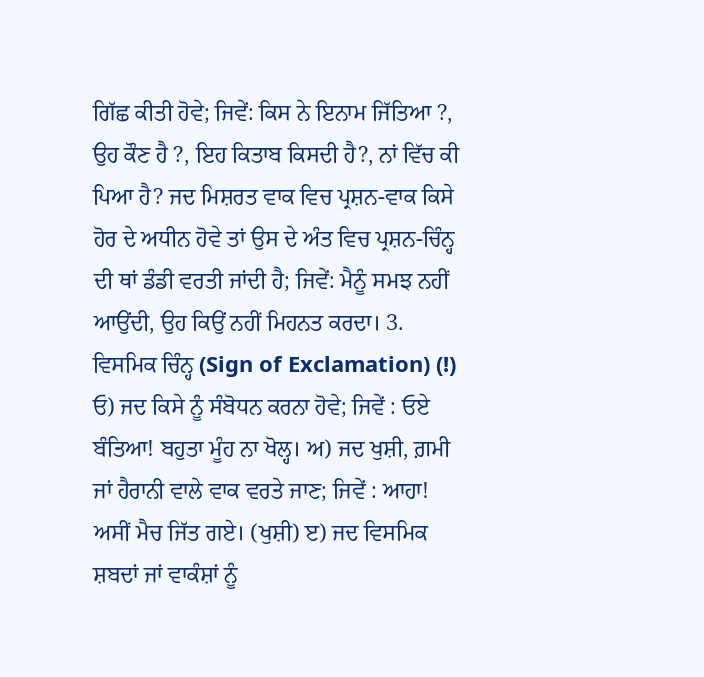ਗਿੱਛ ਕੀਤੀ ਹੋਵੇ; ਜਿਵੇਂ: ਕਿਸ ਨੇ ਇਨਾਮ ਜਿੱਤਿਆ ?, ਉਹ ਕੌਣ ਹੈ ?, ਇਹ ਕਿਤਾਬ ਕਿਸਦੀ ਹੈ?, ਨਾਂ ਵਿੱਚ ਕੀ ਪਿਆ ਹੈ? ਜਦ ਮਿਸ਼ਰਤ ਵਾਕ ਵਿਚ ਪ੍ਰਸ਼ਨ-ਵਾਕ ਕਿਸੇ ਹੋਰ ਦੇ ਅਧੀਨ ਹੋਵੇ ਤਾਂ ਉਸ ਦੇ ਅੰਤ ਵਿਚ ਪ੍ਰਸ਼ਨ-ਚਿੰਨ੍ਹ ਦੀ ਥਾਂ ਡੰਡੀ ਵਰਤੀ ਜਾਂਦੀ ਹੈ; ਜਿਵੇਂ: ਮੈਨੂੰ ਸਮਝ ਨਹੀਂ ਆਉਂਦੀ, ਉਹ ਕਿਉਂ ਨਹੀਂ ਮਿਹਨਤ ਕਰਦਾ। 3. ਵਿਸਮਿਕ ਚਿੰਨ੍ਹ (Sign of Exclamation) (!) ਓ) ਜਦ ਕਿਸੇ ਨੂੰ ਸੰਬੋਧਨ ਕਰਨਾ ਹੋਵੇ; ਜਿਵੇਂ : ਓਏ ਬੰਤਿਆ! ਬਹੁਤਾ ਮੂੰਹ ਨਾ ਖੋਲ੍ਹ। ਅ) ਜਦ ਖੁਸ਼ੀ, ਗ਼ਮੀ ਜਾਂ ਹੈਰਾਨੀ ਵਾਲੇ ਵਾਕ ਵਰਤੇ ਜਾਣ; ਜਿਵੇਂ : ਆਹਾ! ਅਸੀਂ ਮੈਚ ਜਿੱਤ ਗਏ। (ਖੁਸ਼ੀ) ੲ) ਜਦ ਵਿਸਮਿਕ ਸ਼ਬਦਾਂ ਜਾਂ ਵਾਕੰਸ਼ਾਂ ਨੂੰ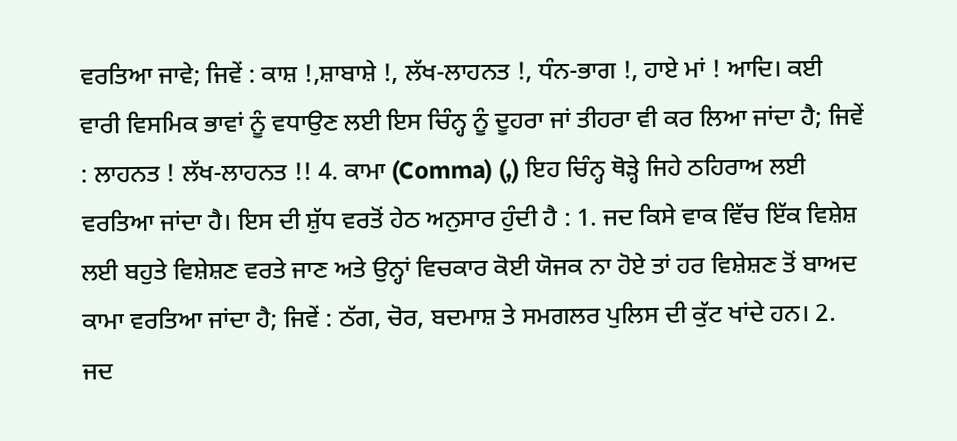ਵਰਤਿਆ ਜਾਵੇ; ਜਿਵੇਂ : ਕਾਸ਼ !,ਸ਼ਾਬਾਸ਼ੇ !, ਲੱਖ-ਲਾਹਨਤ !, ਧੰਨ-ਭਾਗ !, ਹਾਏ ਮਾਂ ! ਆਦਿ। ਕਈ ਵਾਰੀ ਵਿਸਮਿਕ ਭਾਵਾਂ ਨੂੰ ਵਧਾਉਣ ਲਈ ਇਸ ਚਿੰਨ੍ਹ ਨੂੰ ਦੂਹਰਾ ਜਾਂ ਤੀਹਰਾ ਵੀ ਕਰ ਲਿਆ ਜਾਂਦਾ ਹੈ; ਜਿਵੇਂ : ਲਾਹਨਤ ! ਲੱਖ-ਲਾਹਨਤ !! 4. ਕਾਮਾ (Comma) (,) ਇਹ ਚਿੰਨ੍ਹ ਥੋੜ੍ਹੇ ਜਿਹੇ ਠਹਿਰਾਅ ਲਈ ਵਰਤਿਆ ਜਾਂਦਾ ਹੈ। ਇਸ ਦੀ ਸ਼ੁੱਧ ਵਰਤੋਂ ਹੇਠ ਅਨੁਸਾਰ ਹੁੰਦੀ ਹੈ : 1. ਜਦ ਕਿਸੇ ਵਾਕ ਵਿੱਚ ਇੱਕ ਵਿਸ਼ੇਸ਼ ਲਈ ਬਹੁਤੇ ਵਿਸ਼ੇਸ਼ਣ ਵਰਤੇ ਜਾਣ ਅਤੇ ਉਨ੍ਹਾਂ ਵਿਚਕਾਰ ਕੋਈ ਯੋਜਕ ਨਾ ਹੋਏ ਤਾਂ ਹਰ ਵਿਸ਼ੇਸ਼ਣ ਤੋਂ ਬਾਅਦ ਕਾਮਾ ਵਰਤਿਆ ਜਾਂਦਾ ਹੈ; ਜਿਵੇਂ : ਠੱਗ, ਚੋਰ, ਬਦਮਾਸ਼ ਤੇ ਸਮਗਲਰ ਪੁਲਿਸ ਦੀ ਕੁੱਟ ਖਾਂਦੇ ਹਨ। 2. ਜਦ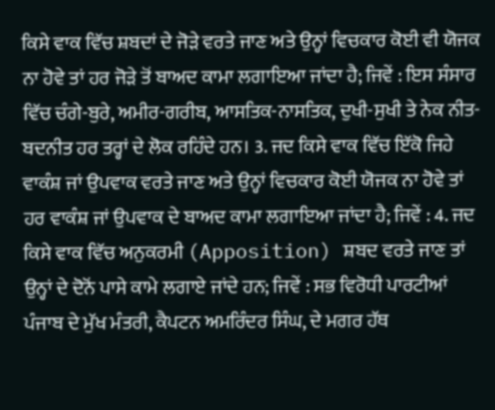ਕਿਸੇ ਵਾਕ ਵਿੱਚ ਸ਼ਬਦਾਂ ਦੇ ਜੋੜੇ ਵਰਤੇ ਜਾਣ ਅਤੇ ਉਨ੍ਹਾਂ ਵਿਚਕਾਰ ਕੋਈ ਵੀ ਯੋਜਕ ਨਾ ਹੋਵੇ ਤਾਂ ਹਰ ਜੋੜੇ ਤੋਂ ਬਾਅਦ ਕਾਮਾ ਲਗਾਇਆ ਜਾਂਦਾ ਹੈ; ਜਿਵੇਂ : ਇਸ ਸੰਸਾਰ ਵਿੱਚ ਚੰਗੇ-ਬੁਰੇ, ਅਮੀਰ-ਗਰੀਬ, ਆਸਤਿਕ-ਨਾਸਤਿਕ, ਦੁਖੀ-ਸੁਖੀ ਤੇ ਨੇਕ ਨੀਤ-ਬਦਨੀਤ ਹਰ ਤਰ੍ਹਾਂ ਦੇ ਲੋਕ ਰਹਿੰਦੇ ਹਨ। 3. ਜਦ ਕਿਸੇ ਵਾਕ ਵਿੱਚ ਇੱਕੋ ਜਿਹੇ ਵਾਕੰਸ਼ ਜਾਂ ਉਪਵਾਕ ਵਰਤੇ ਜਾਣ ਅਤੇ ਉਨ੍ਹਾਂ ਵਿਚਕਾਰ ਕੋਈ ਯੋਜਕ ਨਾ ਹੋਵੇ ਤਾਂ ਹਰ ਵਾਕੰਸ਼ ਜਾਂ ਉਪਵਾਕ ਦੇ ਬਾਅਦ ਕਾਮਾ ਲਗਾਇਆ ਜਾਂਦਾ ਹੈ; ਜਿਵੇਂ : 4. ਜਦ ਕਿਸੇ ਵਾਕ ਵਿੱਚ ਅਨੁਕਰਮੀ (Apposition) ਸ਼ਬਦ ਵਰਤੇ ਜਾਣ ਤਾਂ ਉਨ੍ਹਾਂ ਦੇ ਦੋਨੋਂ ਪਾਸੇ ਕਾਮੇ ਲਗਾਏ ਜਾਂਦੇ ਹਨ; ਜਿਵੇਂ : ਸਭ ਵਿਰੋਧੀ ਪਾਰਟੀਆਂ ਪੰਜਾਬ ਦੇ ਮੁੱਖ ਮੰਤਰੀ, ਕੈਪਟਨ ਅਮਰਿੰਦਰ ਸਿੰਘ, ਦੇ ਮਗਰ ਹੱਥ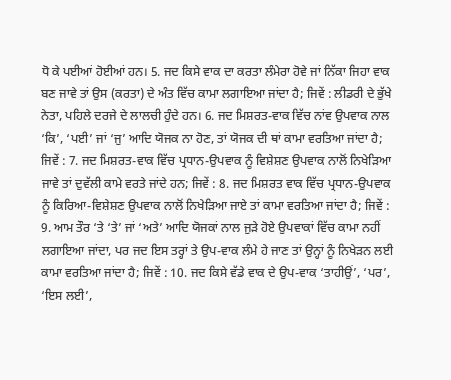ਧੋ ਕੇ ਪਈਆਂ ਹੋਈਆਂ ਹਨ। 5. ਜਦ ਕਿਸੇ ਵਾਕ ਦਾ ਕਰਤਾ ਲੰਮੇਰਾ ਹੋਵੇ ਜਾਂ ਨਿੱਕਾ ਜਿਹਾ ਵਾਕ ਬਣ ਜਾਵੇ ਤਾਂ ਉਸ (ਕਰਤਾ) ਦੇ ਅੰਤ ਵਿੱਚ ਕਾਮਾ ਲਗਾਇਆ ਜਾਂਦਾ ਹੈ; ਜਿਵੇਂ : ਲੀਡਰੀ ਦੇ ਭੁੱਖੇ ਨੇਤਾ, ਪਹਿਲੇ ਦਰਜੇ ਦੇ ਲਾਲਚੀ ਹੁੰਦੇ ਹਨ। 6. ਜਦ ਮਿਸ਼ਰਤ-ਵਾਕ ਵਿੱਚ ਨਾਂਵ ਉਪਵਾਕ ਨਾਲ ‘ਕਿ’, ‘ਪਈ’ ਜਾਂ ‘ਜੁ’ ਆਦਿ ਯੋਜਕ ਨਾ ਹੋਣ, ਤਾਂ ਯੋਜਕ ਦੀ ਥਾਂ ਕਾਮਾ ਵਰਤਿਆ ਜਾਂਦਾ ਹੈ; ਜਿਵੇਂ : 7. ਜਦ ਮਿਸ਼ਰਤ-ਵਾਕ ਵਿੱਚ ਪ੍ਰਧਾਨ-ਉਪਵਾਕ ਨੂੰ ਵਿਸ਼ੇਸ਼ਣ ਉਪਵਾਕ ਨਾਲੋਂ ਨਿਖੇੜਿਆ ਜਾਵੇ ਤਾਂ ਦੁਵੱਲੀ ਕਾਮੇ ਵਰਤੇ ਜਾਂਦੇ ਹਨ; ਜਿਵੇਂ : 8. ਜਦ ਮਿਸ਼ਰਤ ਵਾਕ ਵਿੱਚ ਪ੍ਰਧਾਨ-ਉਪਵਾਕ ਨੂੰ ਕਿਰਿਆ-ਵਿਸ਼ੇਸ਼ਣ ਉਪਵਾਕ ਨਾਲੋਂ ਨਿਖੇੜਿਆ ਜਾਏ ਤਾਂ ਕਾਮਾ ਵਰਤਿਆ ਜਾਂਦਾ ਹੈ; ਜਿਵੇਂ : 9. ਆਮ ਤੌਰ ‘ਤੇ ‘ਤੇ’ ਜਾਂ ‘ਅਤੇ’ ਆਦਿ ਯੋਜਕਾਂ ਨਾਲ ਜੁੜੇ ਹੋਏ ਉਪਵਾਕਾਂ ਵਿੱਚ ਕਾਮਾ ਨਹੀਂ ਲਗਾਇਆ ਜਾਂਦਾ, ਪਰ ਜਦ ਇਸ ਤਰ੍ਹਾਂ ਤੇ ਉਪ-ਵਾਕ ਲੰਮੇ ਹੇ ਜਾਣ ਤਾਂ ਉਨ੍ਹਾਂ ਨੂੰ ਨਿਖੇੜਨ ਲਈ ਕਾਮਾ ਵਰਤਿਆ ਜਾਂਦਾ ਹੈ; ਜਿਵੇਂ : 10. ਜਦ ਕਿਸੇ ਵੱਡੇ ਵਾਕ ਦੇ ਉਪ-ਵਾਕ ‘ਤਾਹੀਉਂ’, ‘ਪਰ’, ‘ਇਸ ਲਈ’,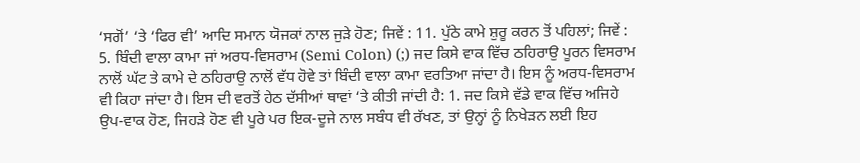‘ਸਗੋਂ’ ‘ਤੇ ‘ਫਿਰ ਵੀ’ ਆਦਿ ਸਮਾਨ ਯੋਜਕਾਂ ਨਾਲ ਜੁੜੇ ਹੋਣ; ਜਿਵੇਂ : 11. ਪੁੱਠੇ ਕਾਮੇ ਸ਼ੁਰੂ ਕਰਨ ਤੋਂ ਪਹਿਲਾਂ; ਜਿਵੇਂ : 5. ਬਿੰਦੀ ਵਾਲਾ ਕਾਮਾ ਜਾਂ ਅਰਧ-ਵਿਸਰਾਮ (Semi Colon) (;) ਜਦ ਕਿਸੇ ਵਾਕ ਵਿੱਚ ਠਹਿਰਾਉ ਪੂਰਨ ਵਿਸਰਾਮ ਨਾਲੋਂ ਘੱਟ ਤੇ ਕਾਮੇ ਦੇ ਠਹਿਰਾਉ ਨਾਲੋਂ ਵੱਧ ਹੋਵੇ ਤਾਂ ਬਿੰਦੀ ਵਾਲਾ ਕਾਮਾ ਵਰਤਿਆ ਜਾਂਦਾ ਹੈ। ਇਸ ਨੂੰ ਅਰਧ-ਵਿਸਰਾਮ ਵੀ ਕਿਹਾ ਜਾਂਦਾ ਹੈ। ਇਸ ਦੀ ਵਰਤੋਂ ਹੇਠ ਦੱਸੀਆਂ ਥਾਵਾਂ ‘ਤੇ ਕੀਤੀ ਜਾਂਦੀ ਹੈ: 1. ਜਦ ਕਿਸੇ ਵੱਡੇ ਵਾਕ ਵਿੱਚ ਅਜਿਹੇ ਉਪ-ਵਾਕ ਹੋਣ, ਜਿਹੜੇ ਹੋਣ ਵੀ ਪੂਰੇ ਪਰ ਇਕ-ਦੂਜੇ ਨਾਲ ਸਬੰਧ ਵੀ ਰੱਖਣ, ਤਾਂ ਉਨ੍ਹਾਂ ਨੂੰ ਨਿਖੇੜਨ ਲਈ ਇਹ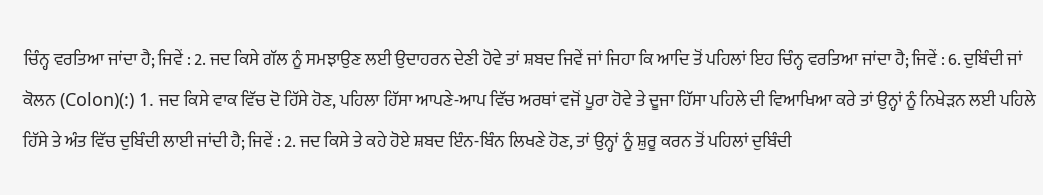ਚਿੰਨ੍ਹ ਵਰਤਿਆ ਜਾਂਦਾ ਹੈ; ਜਿਵੇਂ : 2. ਜਦ ਕਿਸੇ ਗੱਲ ਨੂੰ ਸਮਝਾਉਣ ਲਈ ਉਦਾਹਰਨ ਦੇਣੀ ਹੋਵੇ ਤਾਂ ਸ਼ਬਦ ਜਿਵੇਂ ਜਾਂ ਜਿਹਾ ਕਿ ਆਦਿ ਤੋਂ ਪਹਿਲਾਂ ਇਹ ਚਿੰਨ੍ਹ ਵਰਤਿਆ ਜਾਂਦਾ ਹੈ; ਜਿਵੇਂ : 6. ਦੁਬਿੰਦੀ ਜਾਂ ਕੋਲਨ (Colon)(:) 1. ਜਦ ਕਿਸੇ ਵਾਕ ਵਿੱਚ ਦੋ ਹਿੱਸੇ ਹੋਣ, ਪਹਿਲਾ ਹਿੱਸਾ ਆਪਣੇ-ਆਪ ਵਿੱਚ ਅਰਥਾਂ ਵਜੋਂ ਪੂਰਾ ਹੋਵੇ ਤੇ ਦੂਜਾ ਹਿੱਸਾ ਪਹਿਲੇ ਦੀ ਵਿਆਖਿਆ ਕਰੇ ਤਾਂ ਉਨ੍ਹਾਂ ਨੂੰ ਨਿਖੇੜਨ ਲਈ ਪਹਿਲੇ ਹਿੱਸੇ ਤੇ ਅੰਤ ਵਿੱਚ ਦੁਬਿੰਦੀ ਲਾਈ ਜਾਂਦੀ ਹੈ; ਜਿਵੇਂ : 2. ਜਦ ਕਿਸੇ ਤੇ ਕਹੇ ਹੋਏ ਸ਼ਬਦ ਇੰਨ-ਬਿੰਨ ਲਿਖਣੇ ਹੋਣ, ਤਾਂ ਉਨ੍ਹਾਂ ਨੂੰ ਸ਼ੁਰੂ ਕਰਨ ਤੋਂ ਪਹਿਲਾਂ ਦੁਬਿੰਦੀ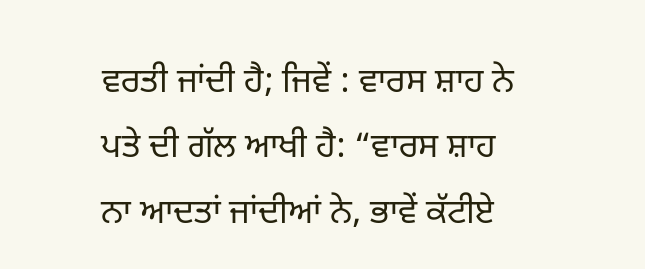ਵਰਤੀ ਜਾਂਦੀ ਹੈ; ਜਿਵੇਂ : ਵਾਰਸ ਸ਼ਾਹ ਨੇ ਪਤੇ ਦੀ ਗੱਲ ਆਖੀ ਹੈ: “ਵਾਰਸ ਸ਼ਾਹ ਨਾ ਆਦਤਾਂ ਜਾਂਦੀਆਂ ਨੇ, ਭਾਵੇਂ ਕੱਟੀਏ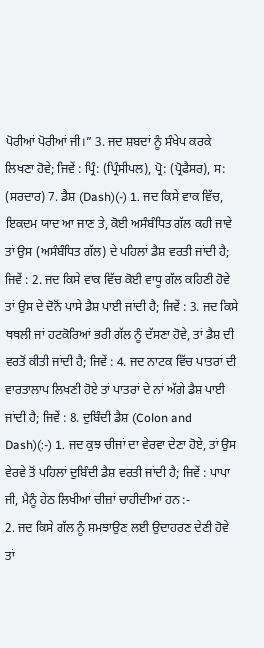ਪੋਰੀਆਂ ਪੋਰੀਆਂ ਜੀ।” 3. ਜਦ ਸ਼ਬਦਾਂ ਨੂੰ ਸੰਖੇਪ ਕਰਕੇ ਲਿਖਣਾ ਹੋਵੇ; ਜਿਵੇਂ : ਪ੍ਰਿੰ: (ਪ੍ਰਿੰਸੀਪਲ), ਪ੍ਰੋ: (ਪ੍ਰੋਫੈਸਰ), ਸ: (ਸਰਦਾਰ) 7. ਡੈਸ਼ (Dash)(-) 1. ਜਦ ਕਿਸੇ ਵਾਕ ਵਿੱਚ, ਇਕਦਮ ਯਾਦ ਆ ਜਾਣ ਤੇ, ਕੋਈ ਅਸੰਬੰਧਿਤ ਗੱਲ ਕਹੀ ਜਾਵੇ ਤਾਂ ਉਸ (ਅਸੰਬੰਧਿਤ ਗੱਲ) ਦੇ ਪਹਿਲਾਂ ਡੈਸ਼ ਵਰਤੀ ਜਾਂਦੀ ਹੈ; ਜਿਵੇਂ : 2. ਜਦ ਕਿਸੇ ਵਾਕ ਵਿੱਚ ਕੋਈ ਵਾਧੂ ਗੱਲ ਕਹਿਣੀ ਹੋਵੇ ਤਾਂ ਉਸ ਦੇ ਦੋਨੋਂ ਪਾਸੇ ਡੈਸ਼ ਪਾਈ ਜਾਂਦੀ ਹੈ; ਜਿਵੇਂ : 3. ਜਦ ਕਿਸੇ ਥਥਲੀ ਜਾਂ ਹਟਕੋਰਿਆਂ ਭਰੀ ਗੱਲ ਨੂੰ ਦੱਸਣਾ ਹੋਵੇ, ਤਾਂ ਡੈਸ਼ ਦੀ ਵਰਤੋਂ ਕੀਤੀ ਜਾਂਦੀ ਹੈ; ਜਿਵੇਂ : 4. ਜਦ ਨਾਟਕ ਵਿੱਚ ਪਾਤਰਾਂ ਦੀ ਵਾਰਤਾਲਾਪ ਲਿਖਣੀ ਹੋਏ ਤਾਂ ਪਾਤਰਾਂ ਦੇ ਨਾਂ ਅੱਗੇ ਡੈਸ਼ ਪਾਈ ਜਾਂਦੀ ਹੈ; ਜਿਵੇਂ : 8. ਦੁਬਿੰਦੀ ਡੈਸ਼ (Colon and Dash)(:-) 1. ਜਦ ਕੁਝ ਚੀਜਾਂ ਦਾ ਵੇਰਵਾ ਦੇਣਾ ਹੋਏ, ਤਾਂ ਉਸ ਵੇਰਵੇ ਤੋਂ ਪਹਿਲਾਂ ਦੁਬਿੰਦੀ ਡੈਸ਼ ਵਰਤੀ ਜਾਂਦੀ ਹੈ; ਜਿਵੇਂ : ਪਾਪਾ ਜੀ, ਮੈਨੂੰ ਹੇਠ ਲਿਖੀਆਂ ਚੀਜ਼ਾਂ ਚਾਹੀਦੀਆਂ ਹਨ :-
2. ਜਦ ਕਿਸੇ ਗੱਲ ਨੂੰ ਸਮਝਾਉਣ ਲਈ ਉਦਾਹਰਣ ਦੇਣੀ ਹੋਵੇ ਤਾਂ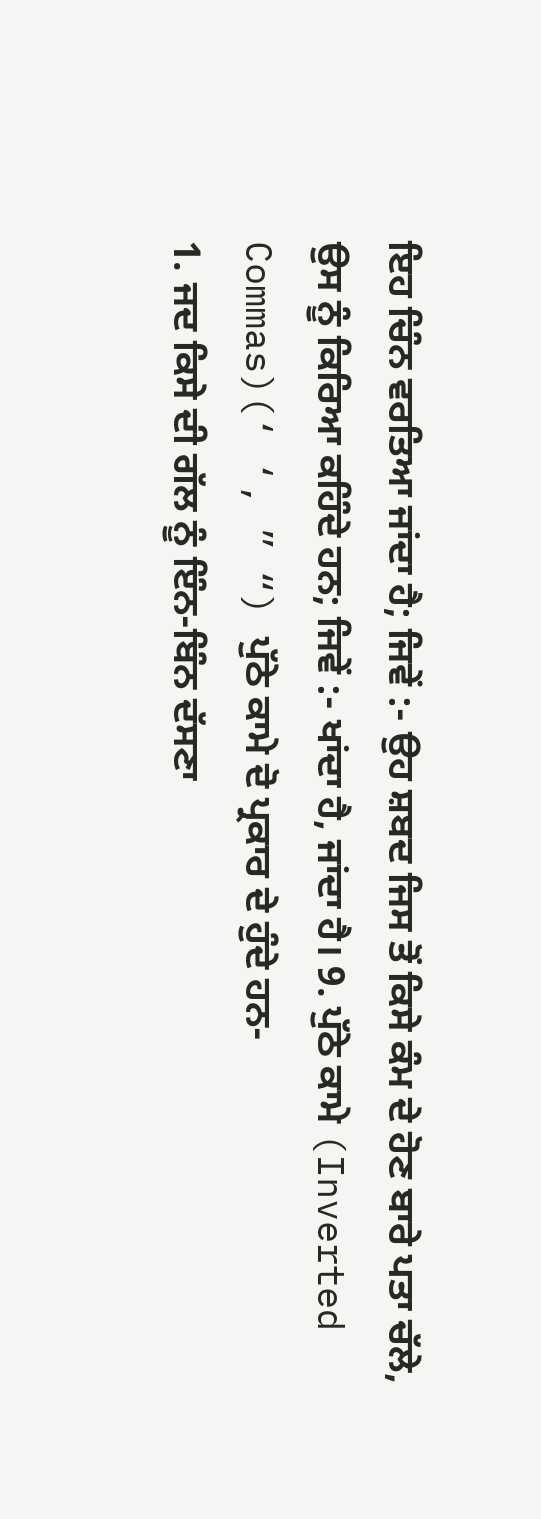ਇਹ ਚਿੰਨ ਵਰਤਿਆ ਜਾਂਦਾ ਹੈ; ਜਿਵੇਂ :- ਉਹ ਸ਼ਬਦ ਜਿਸ ਤੋਂ ਕਿਸੇ ਕੰਮ ਦੇ ਹੋਣ ਬਾਰੇ ਪਤਾ ਚੱਲੇ, ਉਸ ਨੂੰ ਕਿਰਿਆ ਕਹਿੰਦੇ ਹਨ; ਜਿਵੇਂ :- ਖਾਂਦਾ ਹੈ, ਜਾਂਦਾ ਹੈ। 9. ਪੁੱਠੇ ਕਾਮੇ (Inverted Commas)(‘ ‘, ” “) ਪੁੱਠੇ ਕਾਮੇ ਦੋ ਪ੍ਰਕਾਰ ਦੇ ਹੁੰਦੇ ਹਨ-
1. ਜਦ ਕਿਸੇ ਦੀ ਗੱਲ ਨੂੰ ਇੰਨ-ਬਿੰਨ ਦੱਸਣਾ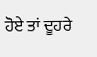ਹੋਏ ਤਾਂ ਦੂਹਰੇ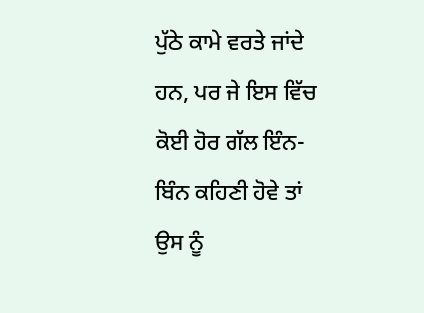ਪੁੱਠੇ ਕਾਮੇ ਵਰਤੇ ਜਾਂਦੇ ਹਨ, ਪਰ ਜੇ ਇਸ ਵਿੱਚ ਕੋਈ ਹੋਰ ਗੱਲ ਇੰਨ-ਬਿੰਨ ਕਹਿਣੀ ਹੋਵੇ ਤਾਂ ਉਸ ਨੂੰ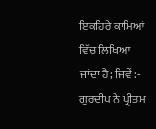ਇਕਹਿਰੇ ਕਾਮਿਆਂ ਵਿੱਚ ਲਿਖਿਆ ਜਾਂਦਾ ਹੈ; ਜਿਵੇਂ :- ਗੁਰਦੀਪ ਨੇ ਪ੍ਰੀਤਮ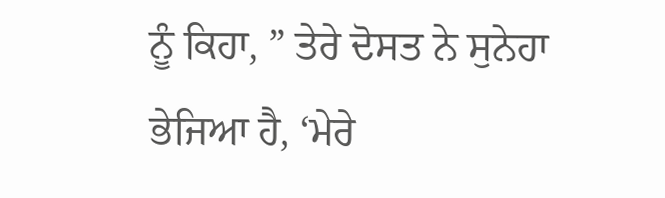ਨੂੰ ਕਿਹਾ, ” ਤੇਰੇ ਦੋਸਤ ਨੇ ਸੁਨੇਹਾ ਭੇਜਿਆ ਹੈ, ‘ਮੇਰੇ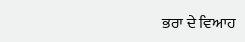ਭਰਾ ਦੇ ਵਿਆਹ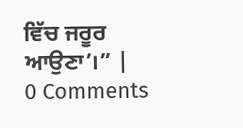ਵਿੱਚ ਜਰੂਰ ਆਉਣਾ’।” |
0 Comments